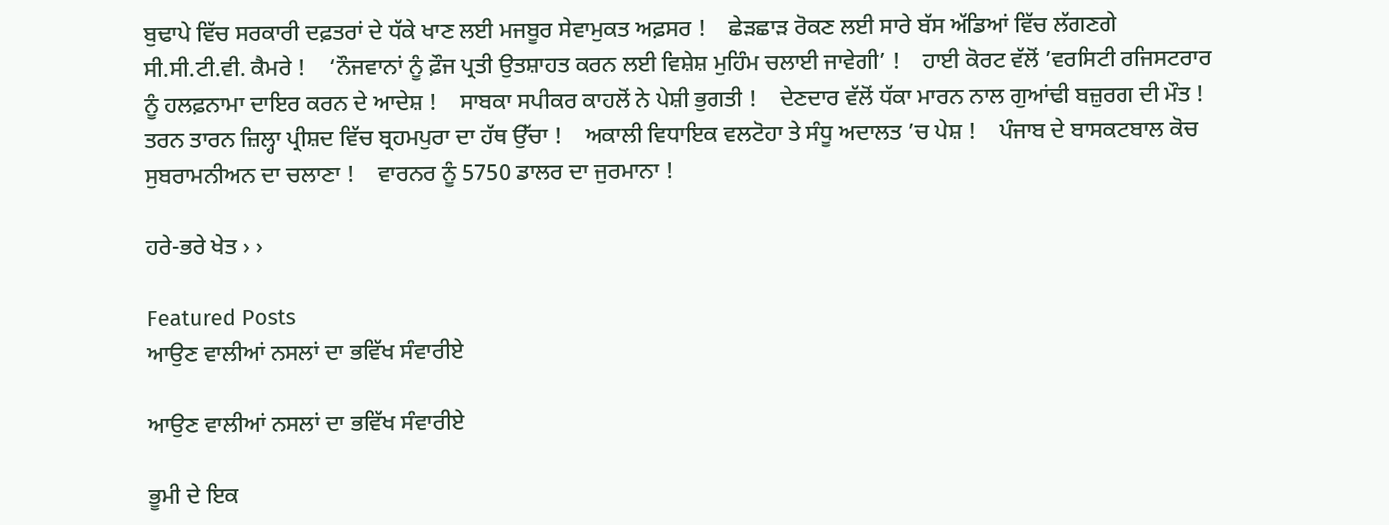ਬੁਢਾਪੇ ਵਿੱਚ ਸਰਕਾਰੀ ਦਫ਼ਤਰਾਂ ਦੇ ਧੱਕੇ ਖਾਣ ਲਈ ਮਜਬੂਰ ਸੇਵਾਮੁਕਤ ਅਫ਼ਸਰ !    ਛੇੜਛਾੜ ਰੋਕਣ ਲਈ ਸਾਰੇ ਬੱਸ ਅੱਡਿਆਂ ਵਿੱਚ ਲੱਗਣਗੇ ਸੀ.ਸੀ.ਟੀ.ਵੀ. ਕੈਮਰੇ !    ‘ਨੌਜਵਾਨਾਂ ਨੂੰ ਫ਼ੌਜ ਪ੍ਰਤੀ ਉਤਸ਼ਾਹਤ ਕਰਨ ਲਈ ਵਿਸ਼ੇਸ਼ ਮੁਹਿੰਮ ਚਲਾਈ ਜਾਵੇਗੀ’ !    ਹਾਈ ਕੋਰਟ ਵੱਲੋਂ ’ਵਰਸਿਟੀ ਰਜਿਸਟਰਾਰ ਨੂੰ ਹਲਫ਼ਨਾਮਾ ਦਾਇਰ ਕਰਨ ਦੇ ਆਦੇਸ਼ !    ਸਾਬਕਾ ਸਪੀਕਰ ਕਾਹਲੋਂ ਨੇ ਪੇਸ਼ੀ ਭੁਗਤੀ !    ਦੇਣਦਾਰ ਵੱਲੋਂ ਧੱਕਾ ਮਾਰਨ ਨਾਲ ਗੁਆਂਢੀ ਬਜ਼ੁਰਗ ਦੀ ਮੌਤ !    ਤਰਨ ਤਾਰਨ ਜ਼ਿਲ੍ਹਾ ਪ੍ਰੀਸ਼ਦ ਵਿੱਚ ਬ੍ਰਹਮਪੁਰਾ ਦਾ ਹੱਥ ਉੱਚਾ !    ਅਕਾਲੀ ਵਿਧਾਇਕ ਵਲਟੋਹਾ ਤੇ ਸੰਧੂ ਅਦਾਲਤ ’ਚ ਪੇਸ਼ !    ਪੰਜਾਬ ਦੇ ਬਾਸਕਟਬਾਲ ਕੋਚ ਸੁਬਰਾਮਨੀਅਨ ਦਾ ਚਲਾਣਾ !    ਵਾਰਨਰ ਨੂੰ 5750 ਡਾਲਰ ਦਾ ਜੁਰਮਾਨਾ !

ਹਰੇ-ਭਰੇ ਖੇਤ › ›

Featured Posts
ਆਉਣ ਵਾਲੀਆਂ ਨਸਲਾਂ ਦਾ ਭਵਿੱਖ ਸੰਵਾਰੀਏ

ਆਉਣ ਵਾਲੀਆਂ ਨਸਲਾਂ ਦਾ ਭਵਿੱਖ ਸੰਵਾਰੀਏ

ਭੂਮੀ ਦੇ ਇਕ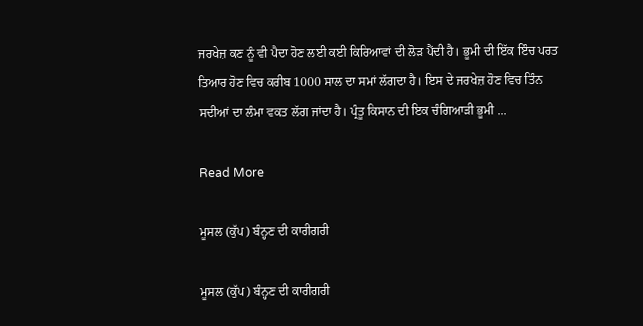ਜਰਖੇਜ਼ ਕਣ ਨੂੰ ਵੀ ਪੈਦਾ ਹੋਣ ਲਈ ਕਈ ਕਿਰਿਆਵਾਂ ਦੀ ਲੋੜ ਪੈਂਦੀ ਹੈ। ਭੂਮੀ ਦੀ ਇੱਕ ਇੰਚ ਪਰਤ ਤਿਆਰ ਹੋਣ ਵਿਚ ਕਰੀਬ 1000 ਸਾਲ ਦਾ ਸਮਾਂ ਲੱਗਦਾ ਹੈ। ਇਸ ਦੇ ਜਰਖੇਜ਼ ਹੋਣ ਵਿਚ ਤਿੰਨ ਸਦੀਆਂ ਦਾ ਲੰਮਾ ਵਕਤ ਲੱਗ ਜਾਂਦਾ ਹੈ। ਪ੍ਰੰਤੂ ਕਿਸਾਨ ਦੀ ਇਕ ਚੰਗਿਆੜੀ ਭੂਮੀ ...

Read More

ਮੂਸਲ (ਕੁੱਪ) ਬੰਨ੍ਹਣ ਦੀ ਕਾਰੀਗਰੀ

ਮੂਸਲ (ਕੁੱਪ) ਬੰਨ੍ਹਣ ਦੀ ਕਾਰੀਗਰੀ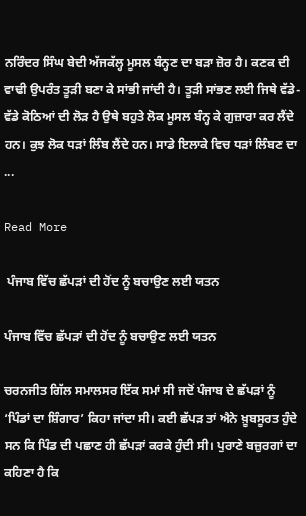ਨਰਿੰਦਰ ਸਿੰਘ ਬੇਦੀ ਅੱਜਕੱਲ੍ਹ ਮੂਸਲ ਬੰਨ੍ਹਣ ਦਾ ਬੜਾ ਜ਼ੋਰ ਹੈ। ਕਣਕ ਦੀ ਵਾਢੀ ਉਪਰੰਤ ਤੂੜੀ ਬਣਾ ਕੇ ਸਾਂਭੀ ਜਾਂਦੀ ਹੈ। ਤੂੜੀ ਸਾਂਭਣ ਲਈ ਜਿਥੇ ਵੱਡੇ-ਵੱਡੇ ਕੋਠਿਆਂ ਦੀ ਲੋੜ ਹੈ ਉਥੇ ਬਹੁਤੇ ਲੋਕ ਮੂਸਲ ਬੰਨ੍ਹ ਕੇ ਗੁਜ਼ਾਰਾ ਕਰ ਲੈਂਦੇ ਹਨ। ਕੁਝ ਲੋਕ ਧੜਾਂ ਲਿੰਬ ਲੈਂਦੇ ਹਨ। ਸਾਡੇ ਇਲਾਕੇ ਵਿਚ ਧੜਾਂ ਲਿੰਬਣ ਦਾ ...

Read More

 ਪੰਜਾਬ ਵਿੱਚ ਛੱਪੜਾਂ ਦੀ ਹੋਂਦ ਨੂੰ ਬਚਾਉਣ ਲਈ ਯਤਨ

ਪੰਜਾਬ ਵਿੱਚ ਛੱਪੜਾਂ ਦੀ ਹੋਂਦ ਨੂੰ ਬਚਾਉਣ ਲਈ ਯਤਨ

ਚਰਨਜੀਤ ਗਿੱਲ ਸਮਾਲਸਰ ਇੱਕ ਸਮਾਂ ਸੀ ਜਦੋਂ ਪੰਜਾਬ ਦੇ ਛੱਪੜਾਂ ਨੂੰ ‘ਪਿੰਡਾਂ ਦਾ ਸ਼ਿੰਗਾਰ’ ਕਿਹਾ ਜਾਂਦਾ ਸੀ। ਕਈ ਛੱਪੜ ਤਾਂ ਐਨੇ ਖ਼ੂਬਸੂਰਤ ਹੁੰਦੇ ਸਨ ਕਿ ਪਿੰਡ ਦੀ ਪਛਾਣ ਹੀ ਛੱਪੜਾਂ ਕਰਕੇ ਹੁੰਦੀ ਸੀ। ਪੁਰਾਣੇ ਬਜ਼ੁਰਗਾਂ ਦਾ ਕਹਿਣਾ ਹੈ ਕਿ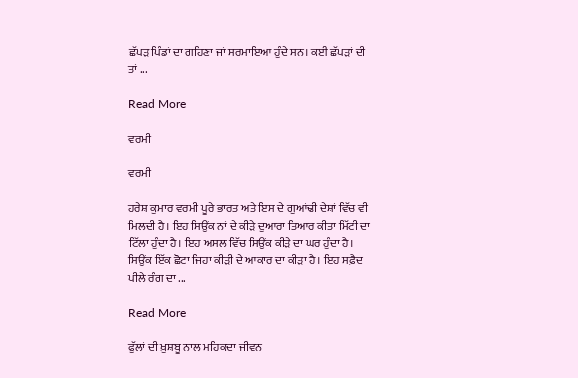ਛੱਪੜ ਪਿੰਡਾਂ ਦਾ ਗਹਿਣਾ ਜਾਂ ਸਰਮਾਇਆ ਹੁੰਦੇ ਸਨ। ਕਈ ਛੱਪੜਾਂ ਦੀ ਤਾਂ ...

Read More

ਵਰਮੀ

ਵਰਮੀ

ਹਰੇਸ਼ ਕੁਮਾਰ ਵਰਮੀ ਪੂਰੇ ਭਾਰਤ ਅਤੇ ਇਸ ਦੇ ਗੁਆਂਢੀ ਦੇਸ਼ਾਂ ਵਿੱਚ ਵੀ ਮਿਲਦੀ ਹੈ। ਇਹ ਸਿਉਂਕ ਨਾਂ ਦੇ ਕੀੜੇ ਦੁਆਰਾ ਤਿਆਰ ਕੀਤਾ ਮਿੱਟੀ ਦਾ ਟਿੱਲਾ ਹੁੰਦਾ ਹੈ। ਇਹ ਅਸਲ ਵਿੱਚ ਸਿਉਂਕ ਕੀੜੇ ਦਾ ਘਰ ਹੁੰਦਾ ਹੈ। ਸਿਉਂਕ ਇੱਕ ਛੋਟਾ ਜਿਹਾ ਕੀੜੀ ਦੇ ਆਕਾਰ ਦਾ ਕੀੜਾ ਹੈ। ਇਹ ਸਫ਼ੈਦ ਪੀਲੇ ਰੰਗ ਦਾ ...

Read More

ਫੁੱਲਾਂ ਦੀ ਖ਼ੁਸ਼ਬੂ ਨਾਲ ਮਹਿਕਦਾ ਜੀਵਨ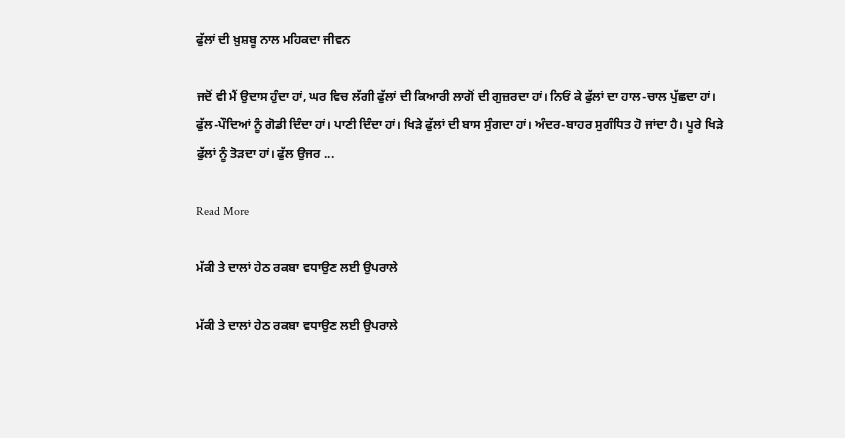ਫੁੱਲਾਂ ਦੀ ਖ਼ੁਸ਼ਬੂ ਨਾਲ ਮਹਿਕਦਾ ਜੀਵਨ

ਜਦੋਂ ਵੀ ਮੈਂ ਉਦਾਸ ਹੁੰਦਾ ਹਾਂ, ਘਰ ਵਿਚ ਲੱਗੀ ਫੁੱਲਾਂ ਦੀ ਕਿਆਰੀ ਲਾਗੋਂ ਦੀ ਗੁਜ਼ਰਦਾ ਹਾਂ। ਨਿਓਂ ਕੇ ਫੁੱਲਾਂ ਦਾ ਹਾਲ-ਚਾਲ ਪੁੱਛਦਾ ਹਾਂ। ਫੁੱਲ-ਪੌਦਿਆਂ ਨੂੰ ਗੋਡੀ ਦਿੰਦਾ ਹਾਂ। ਪਾਣੀ ਦਿੰਦਾ ਹਾਂ। ਖਿੜੇ ਫੁੱਲਾਂ ਦੀ ਬਾਸ ਸੁੰਗਦਾ ਹਾਂ। ਅੰਦਰ-ਬਾਹਰ ਸੁਗੰਧਿਤ ਹੋ ਜਾਂਦਾ ਹੈ। ਪੂਰੇ ਖਿੜੇ ਫੁੱਲਾਂ ਨੂੰ ਤੋੜਦਾ ਹਾਂ। ਫੁੱਲ ਉਜਰ ...

Read More

ਮੱਕੀ ਤੇ ਦਾਲਾਂ ਹੇਠ ਰਕਬਾ ਵਧਾਉਣ ਲਈ ਉਪਰਾਲੇ

ਮੱਕੀ ਤੇ ਦਾਲਾਂ ਹੇਠ ਰਕਬਾ ਵਧਾਉਣ ਲਈ ਉਪਰਾਲੇ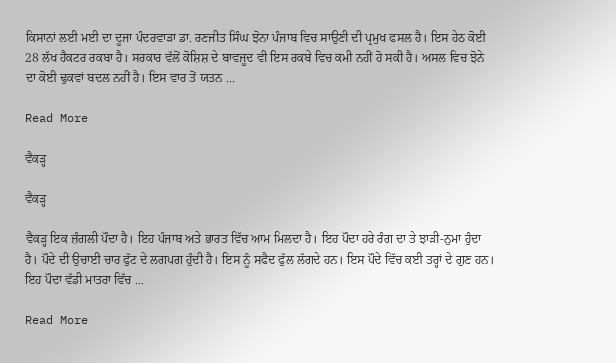ਕਿਸਾਨਾਂ ਲਈ ਮਈ ਦਾ ਦੂਜਾ ਪੰਦਰਵਾੜਾ ਡਾ. ਰਣਜੀਤ ਸਿੰਘ ਝੋਨਾ ਪੰਜਾਬ ਵਿਚ ਸਾਉਣੀ ਦੀ ਪ੍ਰਮੁਖ ਫਸਲ ਹੈ। ਇਸ ਹੇਠ ਕੋਈ 28 ਲੱਖ ਹੈਕਟਰ ਰਕਬਾ ਹੈ। ਸਰਕਾਰ ਵੱਲੋਂ ਕੋਸ਼ਿਸ਼ ਦੇ ਬਾਵਜੂਦ ਵੀ ਇਸ ਰਕਬੇ ਵਿਚ ਕਮੀ ਨਹੀਂ ਹੋ ਸਕੀ ਹੈ। ਅਸਲ ਵਿਚ ਝੋਨੇ ਦਾ ਕੋਈ ਢੁਕਵਾਂ ਬਦਲ ਨਹੀਂ ਹੈ। ਇਸ ਵਾਰ ਤੋਂ ਯਤਨ ...

Read More

ਵੈਕੜ੍ਹ

ਵੈਕੜ੍ਹ

ਵੈਕੜ੍ਹ ਇਕ ਜ਼ੰਗਲੀ ਪੌਦਾ ਹੈ। ਇਹ ਪੰਜਾਬ ਅਤੇ ਭਾਰਤ ਵਿੱਚ ਆਮ ਮਿਲਦਾ ਹੈ। ਇਹ ਪੌਦਾ ਹਰੇ ਰੰਗ ਦਾ ਤੇ ਝਾੜੀ-ਨੁਮਾ ਹੁੰਦਾ ਹੈ। ਪੌਦੇ ਦੀ ਉਚਾਈ ਚਾਰ ਫੁੱਟ ਦੇ ਲਗਪਗ ਹੁੰਦੀ ਹੈ। ਇਸ ਨੂੰ ਸਫੈਦ ਫੁੱਲ ਲੱਗਦੇ ਹਨ। ਇਸ ਪੌਦੇ ਵਿੱਚ ਕਈ ਤਰ੍ਹਾਂ ਦੇ ਗੁਣ ਹਨ। ਇਹ ਪੌਦਾ ਵੱਡੀ ਮਾਤਰਾ ਵਿੱਚ ...

Read More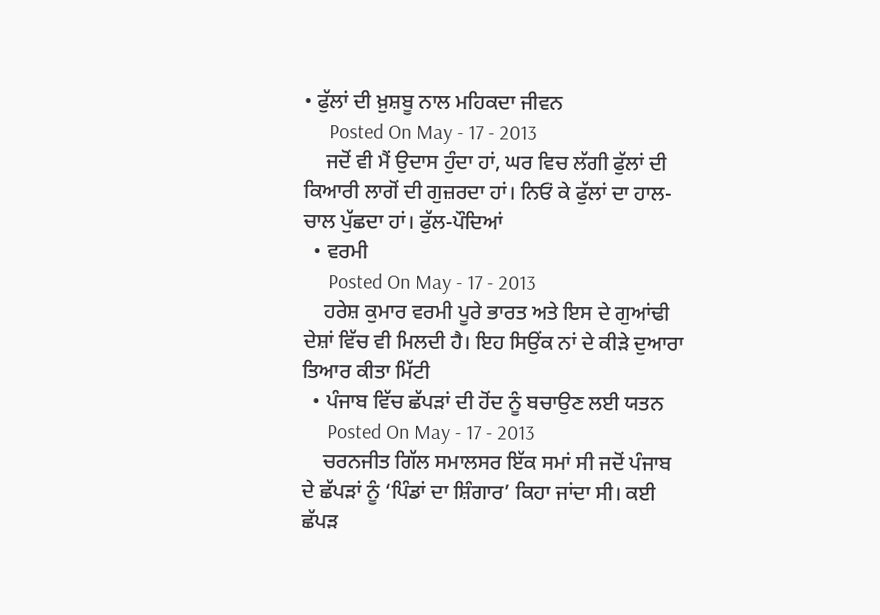• ਫੁੱਲਾਂ ਦੀ ਖ਼ੁਸ਼ਬੂ ਨਾਲ ਮਹਿਕਦਾ ਜੀਵਨ
     Posted On May - 17 - 2013
    ਜਦੋਂ ਵੀ ਮੈਂ ਉਦਾਸ ਹੁੰਦਾ ਹਾਂ, ਘਰ ਵਿਚ ਲੱਗੀ ਫੁੱਲਾਂ ਦੀ ਕਿਆਰੀ ਲਾਗੋਂ ਦੀ ਗੁਜ਼ਰਦਾ ਹਾਂ। ਨਿਓਂ ਕੇ ਫੁੱਲਾਂ ਦਾ ਹਾਲ-ਚਾਲ ਪੁੱਛਦਾ ਹਾਂ। ਫੁੱਲ-ਪੌਦਿਆਂ
  • ਵਰਮੀ
     Posted On May - 17 - 2013
    ਹਰੇਸ਼ ਕੁਮਾਰ ਵਰਮੀ ਪੂਰੇ ਭਾਰਤ ਅਤੇ ਇਸ ਦੇ ਗੁਆਂਢੀ ਦੇਸ਼ਾਂ ਵਿੱਚ ਵੀ ਮਿਲਦੀ ਹੈ। ਇਹ ਸਿਉਂਕ ਨਾਂ ਦੇ ਕੀੜੇ ਦੁਆਰਾ ਤਿਆਰ ਕੀਤਾ ਮਿੱਟੀ
  • ਪੰਜਾਬ ਵਿੱਚ ਛੱਪੜਾਂ ਦੀ ਹੋਂਦ ਨੂੰ ਬਚਾਉਣ ਲਈ ਯਤਨ
     Posted On May - 17 - 2013
    ਚਰਨਜੀਤ ਗਿੱਲ ਸਮਾਲਸਰ ਇੱਕ ਸਮਾਂ ਸੀ ਜਦੋਂ ਪੰਜਾਬ ਦੇ ਛੱਪੜਾਂ ਨੂੰ ‘ਪਿੰਡਾਂ ਦਾ ਸ਼ਿੰਗਾਰ’ ਕਿਹਾ ਜਾਂਦਾ ਸੀ। ਕਈ ਛੱਪੜ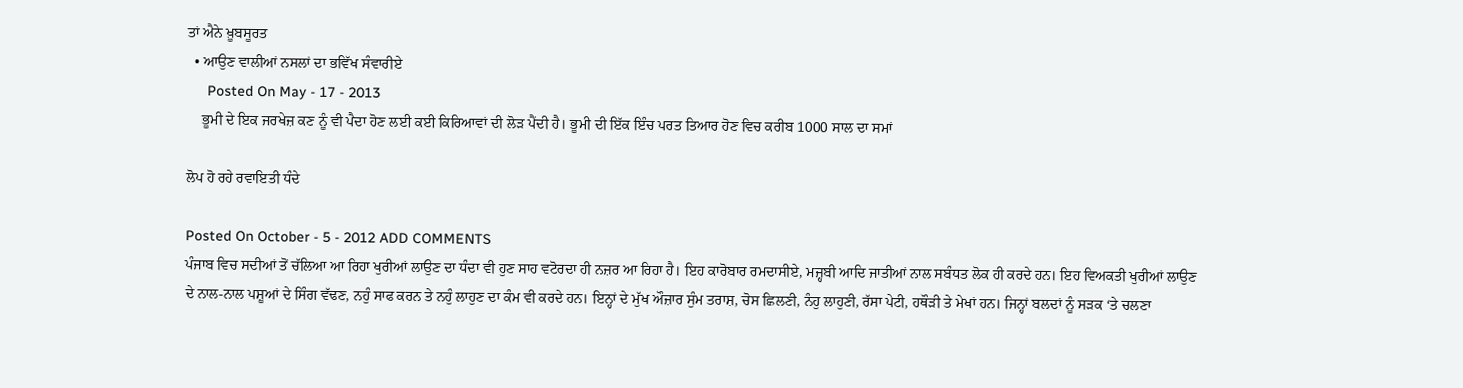ਤਾਂ ਐਨੇ ਖ਼ੂਬਸੂਰਤ
  • ਆਉਣ ਵਾਲੀਆਂ ਨਸਲਾਂ ਦਾ ਭਵਿੱਖ ਸੰਵਾਰੀਏ
     Posted On May - 17 - 2013
    ਭੂਮੀ ਦੇ ਇਕ ਜਰਖੇਜ਼ ਕਣ ਨੂੰ ਵੀ ਪੈਦਾ ਹੋਣ ਲਈ ਕਈ ਕਿਰਿਆਵਾਂ ਦੀ ਲੋੜ ਪੈਂਦੀ ਹੈ। ਭੂਮੀ ਦੀ ਇੱਕ ਇੰਚ ਪਰਤ ਤਿਆਰ ਹੋਣ ਵਿਚ ਕਰੀਬ 1000 ਸਾਲ ਦਾ ਸਮਾਂ

ਲੋਪ ਹੋ ਰਹੇ ਰਵਾਇਤੀ ਧੰਦੇ

Posted On October - 5 - 2012 ADD COMMENTS
ਪੰਜਾਬ ਵਿਚ ਸਦੀਆਂ ਤੋਂ ਚੱਲਿਆ ਆ ਰਿਹਾ ਖੁਰੀਆਂ ਲਾਉਣ ਦਾ ਧੰਦਾ ਵੀ ਹੁਣ ਸਾਹ ਵਟੋਰਦਾ ਹੀ ਨਜ਼ਰ ਆ ਰਿਹਾ ਹੈ। ਇਹ ਕਾਰੋਬਾਰ ਰਮਦਾਸੀਏ, ਮਜ਼੍ਹਬੀ ਆਦਿ ਜਾਤੀਆਂ ਨਾਲ ਸਬੰਧਤ ਲੋਕ ਹੀ ਕਰਦੇ ਹਨ। ਇਹ ਵਿਅਕਤੀ ਖੁਰੀਆਂ ਲਾਉਣ ਦੇ ਨਾਲ-ਨਾਲ ਪਸ਼ੂਆਂ ਦੇ ਸਿੰਗ ਵੱਢਣ, ਨਹੁੰ ਸਾਫ ਕਰਨ ਤੇ ਨਹੁੰ ਲਾਹੁਣ ਦਾ ਕੰਮ ਵੀ ਕਰਦੇ ਹਨ। ਇਨ੍ਹਾਂ ਦੇ ਮੁੱਖ ਔਜ਼ਾਰ ਸੁੰਮ ਤਰਾਸ਼, ਚੋਸ ਛਿਲਣੀ, ਨੰਹੁ ਲਾਹੁਣੀ, ਰੱਸਾ ਪੇਟੀ, ਹਥੌੜੀ ਤੇ ਮੇਖਾਂ ਹਨ। ਜਿਨ੍ਹਾਂ ਬਲਦਾਂ ਨੂੰ ਸੜਕ ‘ਤੇ ਚਲਣਾ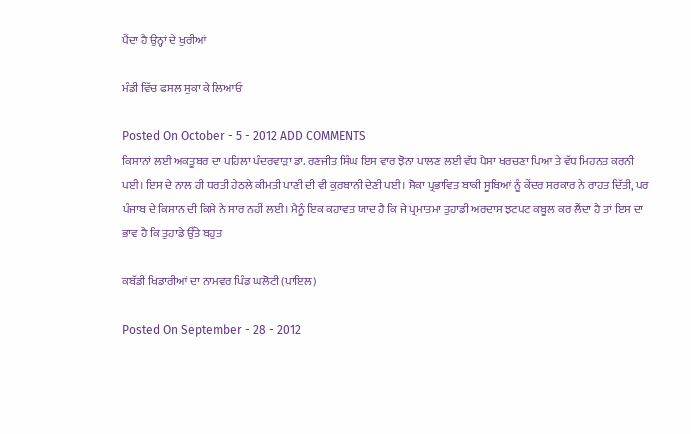ਪੈਂਦਾ ਹੈ ਉਨ੍ਹਾਂ ਦੇ ਖੁਰੀਆਂ

ਮੰਡੀ ਵਿੱਚ ਫਸਲ ਸੁਕਾ ਕੇ ਲਿਆਓ

Posted On October - 5 - 2012 ADD COMMENTS
ਕਿਸਾਨਾਂ ਲਈ ਅਕਤੂਬਰ ਦਾ ਪਹਿਲਾ ਪੰਦਰਵਾੜਾ ਡਾ. ਰਣਜੀਤ ਸਿੰਘ ਇਸ ਵਾਰ ਝੋਨਾ ਪਾਲਣ ਲਈ ਵੱਧ ਪੈਸਾ ਖਰਚਣਾ ਪਿਆ ਤੇ ਵੱਧ ਮਿਹਨਤ ਕਰਨੀ ਪਈ। ਇਸ ਦੇ ਨਾਲ ਹੀ ਧਰਤੀ ਹੇਠਲੇ ਕੀਮਤੀ ਪਾਣੀ ਦੀ ਵੀ ਕੁਰਬਾਨੀ ਦੇਣੀ ਪਈ। ਸੋਕਾ ਪ੍ਰਭਾਵਿਤ ਬਾਕੀ ਸੂਬਿਆਂ ਨੂੰ ਕੇਂਦਰ ਸਰਕਾਰ ਨੇ ਰਾਹਤ ਦਿੱਤੀ, ਪਰ ਪੰਜਾਬ ਦੇ ਕਿਸਾਨ ਦੀ ਕਿਸੇ ਨੇ ਸਾਰ ਨਹੀਂ ਲਈ। ਮੈਨੂੰ ਇਕ ਕਹਾਵਤ ਯਾਦ ਹੈ ਕਿ ਜੇ ਪ੍ਰਮਾਤਮਾ ਤੁਹਾਡੀ ਅਰਦਾਸ ਝਟਪਟ ਕਬੂਲ ਕਰ ਲੈਂਦਾ ਹੈ ਤਾਂ ਇਸ ਦਾ ਭਾਵ ਹੈ ਕਿ ਤੁਹਾਡੇ ਉੱਤੇ ਬਹੁਤ

ਕਬੱਡੀ ਖਿਡਾਰੀਆਂ ਦਾ ਨਾਮਵਰ ਪਿੰਡ ਘਲੋਟੀ (ਪਾਇਲ)

Posted On September - 28 - 2012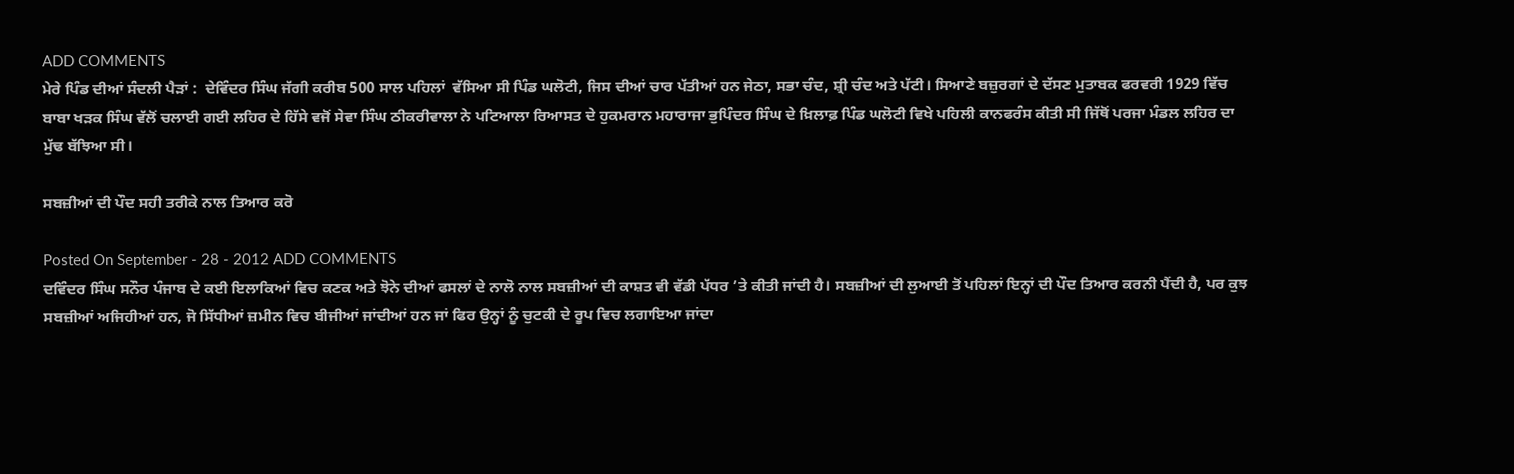ADD COMMENTS
ਮੇਰੇ ਪਿੰਡ ਦੀਆਂ ਸੰਦਲੀ ਪੈੜਾਂ :  ਦੇਵਿੰਦਰ ਸਿੰਘ ਜੱਗੀ ਕਰੀਬ 500 ਸਾਲ ਪਹਿਲਾਂ  ਵੱਸਿਆ ਸੀ ਪਿੰਡ ਘਲੋਟੀ, ਜਿਸ ਦੀਆਂ ਚਾਰ ਪੱਤੀਆਂ ਹਨ ਜੇਠਾ, ਸਭਾ ਚੰਦ, ਸ਼੍ਰੀ ਚੰਦ ਅਤੇ ਪੱਟੀ। ਸਿਆਣੇ ਬਜ਼ੁਰਗਾਂ ਦੇ ਦੱਸਣ ਮੁਤਾਬਕ ਫਰਵਰੀ 1929 ਵਿੱਚ ਬਾਬਾ ਖੜਕ ਸਿੰਘ ਵੱਲੋਂ ਚਲਾਈ ਗਈ ਲਹਿਰ ਦੇ ਹਿੱਸੇ ਵਜੋਂ ਸੇਵਾ ਸਿੰਘ ਠੀਕਰੀਵਾਲਾ ਨੇ ਪਟਿਆਲਾ ਰਿਆਸਤ ਦੇ ਹੁਕਮਰਾਨ ਮਹਾਰਾਜਾ ਭੁਪਿੰਦਰ ਸਿੰਘ ਦੇ ਖ਼ਿਲਾਫ਼ ਪਿੰਡ ਘਲੋਟੀ ਵਿਖੇ ਪਹਿਲੀ ਕਾਨਫਰੰਸ ਕੀਤੀ ਸੀ ਜਿੱਥੋਂ ਪਰਜਾ ਮੰਡਲ ਲਹਿਰ ਦਾ ਮੁੱਢ ਬੱਝਿਆ ਸੀ।

ਸਬਜ਼ੀਆਂ ਦੀ ਪੌਦ ਸਹੀ ਤਰੀਕੇ ਨਾਲ ਤਿਆਰ ਕਰੋ

Posted On September - 28 - 2012 ADD COMMENTS
ਦਵਿੰਦਰ ਸਿੰਘ ਸਨੌਰ ਪੰਜਾਬ ਦੇ ਕਈ ਇਲਾਕਿਆਂ ਵਿਚ ਕਣਕ ਅਤੇ ਝੋਨੇ ਦੀਆਂ ਫਸਲਾਂ ਦੇ ਨਾਲੋ ਨਾਲ ਸਬਜ਼ੀਆਂ ਦੀ ਕਾਸ਼ਤ ਵੀ ਵੱਡੀ ਪੱਧਰ ’ਤੇ ਕੀਤੀ ਜਾਂਦੀ ਹੈ। ਸਬਜ਼ੀਆਂ ਦੀ ਲੁਆਈ ਤੋਂ ਪਹਿਲਾਂ ਇਨ੍ਹਾਂ ਦੀ ਪੌਦ ਤਿਆਰ ਕਰਨੀ ਪੈਂਦੀ ਹੈ, ਪਰ ਕੁਝ ਸਬਜ਼ੀਆਂ ਅਜਿਹੀਆਂ ਹਨ, ਜੋ ਸਿੱਧੀਆਂ ਜ਼ਮੀਨ ਵਿਚ ਬੀਜੀਆਂ ਜਾਂਦੀਆਂ ਹਨ ਜਾਂ ਫਿਰ ਉਨ੍ਹਾਂ ਨੂੰ ਚੁਟਕੀ ਦੇ ਰੂਪ ਵਿਚ ਲਗਾਇਆ ਜਾਂਦਾ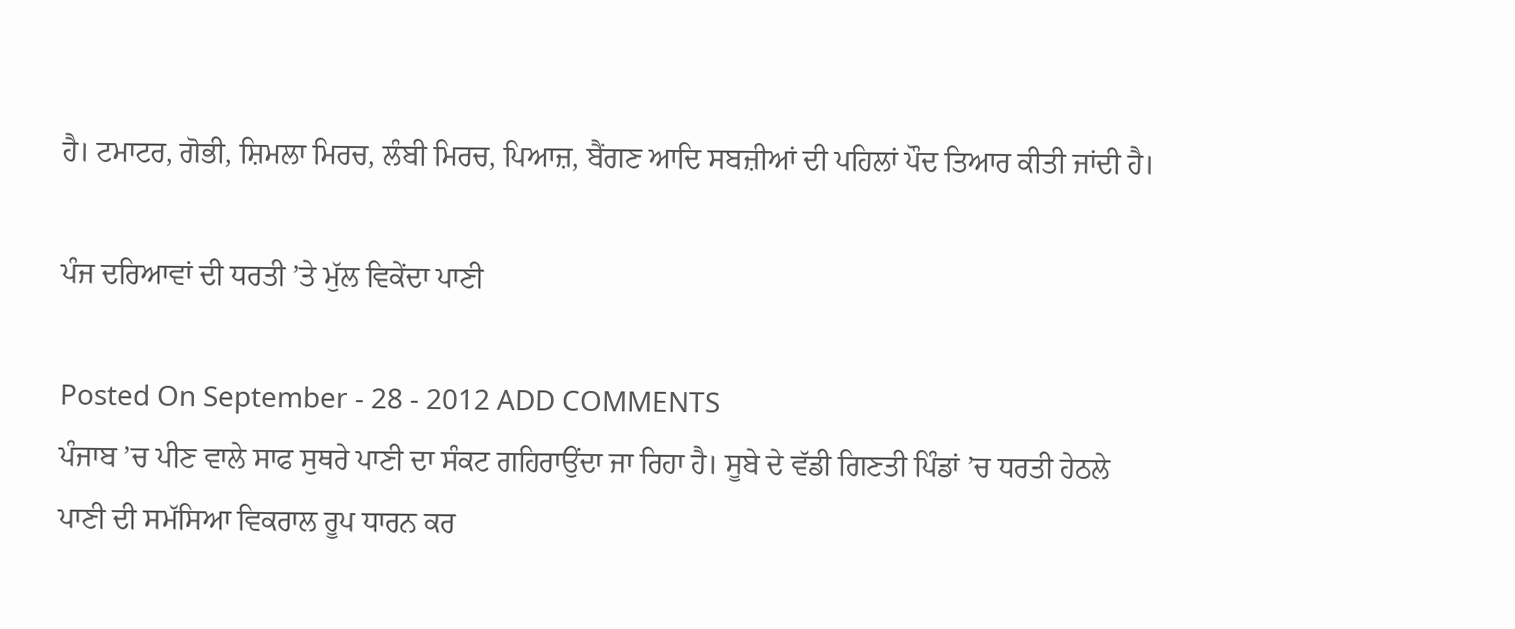ਹੈ। ਟਮਾਟਰ, ਗੋਭੀ, ਸ਼ਿਮਲਾ ਮਿਰਚ, ਲੰਬੀ ਮਿਰਚ, ਪਿਆਜ਼, ਬੈਂਗਣ ਆਦਿ ਸਬਜ਼ੀਆਂ ਦੀ ਪਹਿਲਾਂ ਪੌਦ ਤਿਆਰ ਕੀਤੀ ਜਾਂਦੀ ਹੈ।

ਪੰਜ ਦਰਿਆਵਾਂ ਦੀ ਧਰਤੀ ’ਤੇ ਮੁੱਲ ਵਿਕੇਂਦਾ ਪਾਣੀ

Posted On September - 28 - 2012 ADD COMMENTS
ਪੰਜਾਬ ’ਚ ਪੀਣ ਵਾਲੇ ਸਾਫ ਸੁਥਰੇ ਪਾਣੀ ਦਾ ਸੰਕਟ ਗਹਿਰਾਉਂਦਾ ਜਾ ਰਿਹਾ ਹੈ। ਸੂਬੇ ਦੇ ਵੱਡੀ ਗਿਣਤੀ ਪਿੰਡਾਂ ’ਚ ਧਰਤੀ ਹੇਠਲੇ ਪਾਣੀ ਦੀ ਸਮੱਸਿਆ ਵਿਕਰਾਲ ਰੂਪ ਧਾਰਨ ਕਰ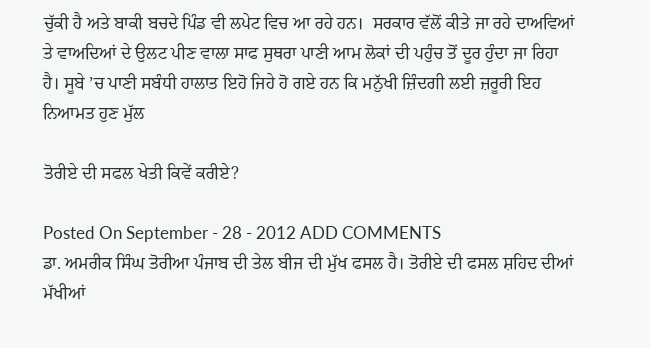ਚੁੱਕੀ ਹੈ ਅਤੇ ਬਾਕੀ ਬਚਦੇ ਪਿੰਡ ਵੀ ਲਪੇਟ ਵਿਚ ਆ ਰਹੇ ਹਨ।  ਸਰਕਾਰ ਵੱਲੋਂ ਕੀਤੇ ਜਾ ਰਹੇ ਦਾਅਵਿਆਂ ਤੇ ਵਾਅਦਿਆਂ ਦੇ ਉਲਟ ਪੀਣ ਵਾਲਾ ਸਾਫ ਸੁਥਰਾ ਪਾਣੀ ਆਮ ਲੋਕਾਂ ਦੀ ਪਹੁੰਚ ਤੋਂ ਦੂਰ ਹੁੰਦਾ ਜਾ ਰਿਹਾ ਹੈ। ਸੂਬੇ ’ਚ ਪਾਣੀ ਸਬੰਧੀ ਹਾਲਾਤ ਇਹੋ ਜਿਹੇ ਹੋ ਗਏ ਹਨ ਕਿ ਮਨੁੱਖੀ ਜ਼ਿੰਦਗੀ ਲਈ ਜ਼ਰੂਰੀ ਇਹ ਨਿਆਮਤ ਹੁਣ ਮੁੱਲ

ਤੋਰੀਏ ਦੀ ਸਫਲ ਖੇਤੀ ਕਿਵੇਂ ਕਰੀਏ?

Posted On September - 28 - 2012 ADD COMMENTS
ਡਾ. ਅਮਰੀਕ ਸਿੰਘ ਤੋਰੀਆ ਪੰਜਾਬ ਦੀ ਤੇਲ ਬੀਜ ਦੀ ਮੁੱਖ ਫਸਲ ਹੈ। ਤੋਰੀਏ ਦੀ ਫਸਲ ਸ਼ਹਿਦ ਦੀਆਂ ਮੱਖੀਆਂ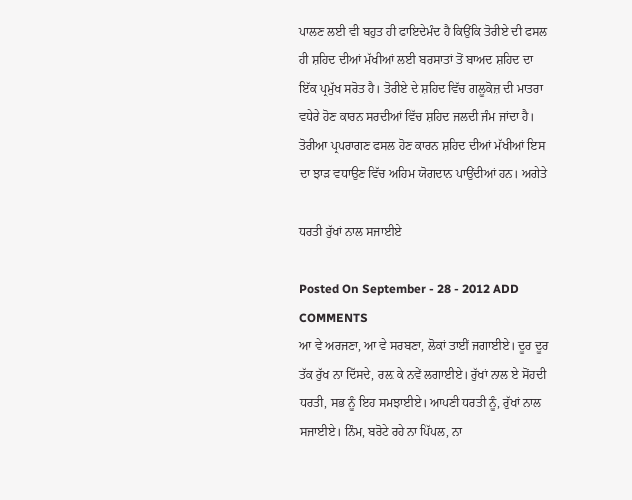ਪਾਲਣ ਲਈ ਵੀ ਬਹੁਤ ਹੀ ਫਾਇਦੇਮੰਦ ਹੈ ਕਿਉਂਕਿ ਤੋਰੀਏ ਦੀ ਫਸਲ ਹੀ ਸ਼ਹਿਦ ਦੀਆਂ ਮੱਖੀਆਂ ਲਈ ਬਰਸਾਤਾਂ ਤੋਂ ਬਾਅਦ ਸ਼ਹਿਦ ਦਾ ਇੱਕ ਪ੍ਰਮੁੱਖ ਸਰੋਤ ਹੈ। ਤੋਰੀਏ ਦੇ ਸ਼ਹਿਦ ਵਿੱਚ ਗਲੂਕੋਜ਼ ਦੀ ਮਾਤਰਾ ਵਧੇਰੇ ਹੋਣ ਕਾਰਨ ਸਰਦੀਆਂ ਵਿੱਚ ਸ਼ਹਿਦ ਜਲਦੀ ਜੰਮ ਜਾਂਦਾ ਹੈ। ਤੋਰੀਆ ਪ੍ਰਪਰਾਗਣ ਫਸਲ ਹੋਣ ਕਾਰਨ ਸ਼ਹਿਦ ਦੀਆਂ ਮੱਖੀਆਂ ਇਸ ਦਾ ਝਾੜ ਵਧਾਉਣ ਵਿੱਚ ਅਹਿਮ ਯੋਗਦਾਨ ਪਾਉਂਦੀਆਂ ਹਨ। ਅਗੇਤੇ

ਧਰਤੀ ਰੁੱਖਾਂ ਨਾਲ ਸਜਾਈਏ

Posted On September - 28 - 2012 ADD COMMENTS
ਆ ਵੇ ਅਰਜਣਾ, ਆ ਵੇ ਸਰਬਣਾ, ਲੋਕਾਂ ਤਾਈਂ ਜਗਾਈਏ। ਦੂਰ ਦੂਰ ਤੱਕ ਰੁੱਖ ਨਾ ਦਿੱਸਦੇ, ਰਲ਼ ਕੇ ਨਵੇਂ ਲਗਾਈਏ। ਰੁੱਖਾਂ ਨਾਲ ਏ ਸੋਂਹਦੀ ਧਰਤੀ, ਸਭ ਨੂੰ ਇਹ ਸਮਝਾਈਏ। ਆਪਣੀ ਧਰਤੀ ਨੂੰ, ਰੁੱਖਾਂ ਨਾਲ ਸਜਾਈਏ। ਨਿੰਮ, ਬਰੋਟੇ ਰਹੇ ਨਾ ਪਿੱਪਲ, ਨਾ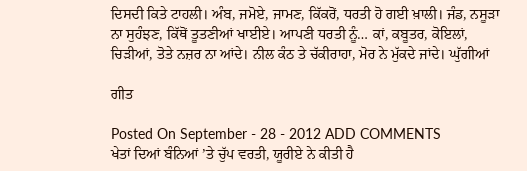ਦਿਸਦੀ ਕਿਤੇ ਟਾਹਲੀ। ਅੰਬ, ਜਮੋਏ, ਜਾਮਣ, ਕਿੱਕਰੋਂ, ਧਰਤੀ ਹੋ ਗਈ ਖ਼ਾਲੀ। ਜੰਡ, ਨਸੂੜਾ ਨਾ ਸੁਹੰਝਣ, ਕਿੱਥੋਂ ਤੂਤਣੀਆਂ ਖਾਈਏ। ਆਪਣੀ ਧਰਤੀ ਨੂੰ… ਕਾਂ, ਕਬੂਤਰ, ਕੋਇਲਾਂ, ਚਿੜੀਆਂ, ਤੋਤੇ ਨਜ਼ਰ ਨਾ ਆਂਦੇ। ਨੀਲ ਕੰਠ ਤੇ ਚੱਕੀਰਾਹਾ, ਮੋਰ ਨੇ ਮੁੱਕਦੇ ਜਾਂਦੇ। ਘੁੱਗੀਆਂ

ਗੀਤ

Posted On September - 28 - 2012 ADD COMMENTS
ਖੇਤਾਂ ਦਿਆਂ ਬੰਨਿਆਂ ’ਤੇ ਚੁੱਪ ਵਰਤੀ, ਯੂਰੀਏ ਨੇ ਕੀਤੀ ਹੈ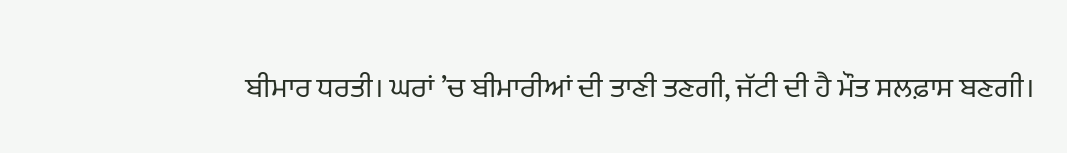ਬੀਮਾਰ ਧਰਤੀ। ਘਰਾਂ ’ਚ ਬੀਮਾਰੀਆਂ ਦੀ ਤਾਣੀ ਤਣਗੀ, ਜੱਟੀ ਦੀ ਹੈ ਮੌਤ ਸਲਫ਼ਾਸ ਬਣਗੀ।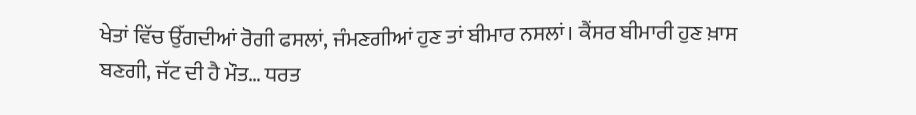ਖੇਤਾਂ ਵਿੱਚ ਉੱਗਦੀਆਂ ਰੋਗੀ ਫਸਲਾਂ, ਜੰਮਣਗੀਆਂ ਹੁਣ ਤਾਂ ਬੀਮਾਰ ਨਸਲਾਂ। ਕੈਂਸਰ ਬੀਮਾਰੀ ਹੁਣ ਖ਼ਾਸ ਬਣਗੀ, ਜੱਟ ਦੀ ਹੈ ਮੌਤ… ਧਰਤ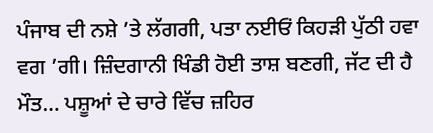ਪੰਜਾਬ ਦੀ ਨਸ਼ੇ ’ਤੇ ਲੱਗਗੀ, ਪਤਾ ਨਈਓਂ ਕਿਹੜੀ ਪੁੱਠੀ ਹਵਾ ਵਗ ’ਗੀ। ਜ਼ਿੰਦਗਾਨੀ ਖਿੰਡੀ ਹੋਈ ਤਾਸ਼ ਬਣਗੀ, ਜੱਟ ਦੀ ਹੈ ਮੌਤ… ਪਸ਼ੂਆਂ ਦੇ ਚਾਰੇ ਵਿੱਚ ਜ਼ਹਿਰ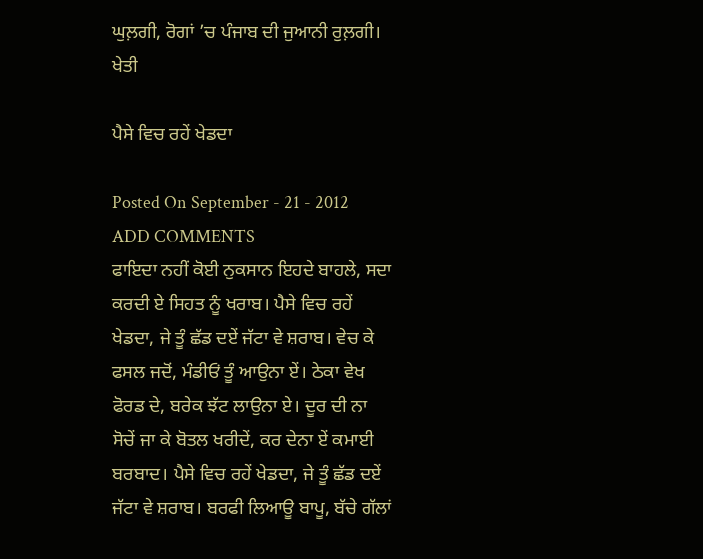ਘੁਲ਼ਗੀ, ਰੋਗਾਂ ’ਚ ਪੰਜਾਬ ਦੀ ਜੁਆਨੀ ਰੁਲ਼ਗੀ। ਖੇਤੀ

ਪੈਸੇ ਵਿਚ ਰਹੇਂ ਖੇਡਦਾ

Posted On September - 21 - 2012 ADD COMMENTS
ਫਾਇਦਾ ਨਹੀਂ ਕੋਈ ਨੁਕਸਾਨ ਇਹਦੇ ਬਾਹਲੇ, ਸਦਾ ਕਰਦੀ ਏ ਸਿਹਤ ਨੂੰ ਖਰਾਬ। ਪੈਸੇ ਵਿਚ ਰਹੇਂ ਖੇਡਦਾ, ਜੇ ਤੂੰ ਛੱਡ ਦਏਂ ਜੱਟਾ ਵੇ ਸ਼ਰਾਬ। ਵੇਚ ਕੇ ਫਸਲ ਜਦੋਂ, ਮੰਡੀਓਂ ਤੂੰ ਆਉਨਾ ਏਂ। ਠੇਕਾ ਵੇਖ ਫੋਰਡ ਦੇ, ਬਰੇਕ ਝੱਟ ਲਾਉਨਾ ਏ। ਦੂਰ ਦੀ ਨਾ ਸੋਚੇਂ ਜਾ ਕੇ ਬੋਤਲ ਖਰੀਦੇਂ, ਕਰ ਦੇਨਾ ਏਂ ਕਮਾਈ ਬਰਬਾਦ। ਪੈਸੇ ਵਿਚ ਰਹੇਂ ਖੇਡਦਾ, ਜੇ ਤੂੰ ਛੱਡ ਦਏਂ ਜੱਟਾ ਵੇ ਸ਼ਰਾਬ। ਬਰਫੀ ਲਿਆਊ ਬਾਪੂ, ਬੱਚੇ ਗੱਲਾਂ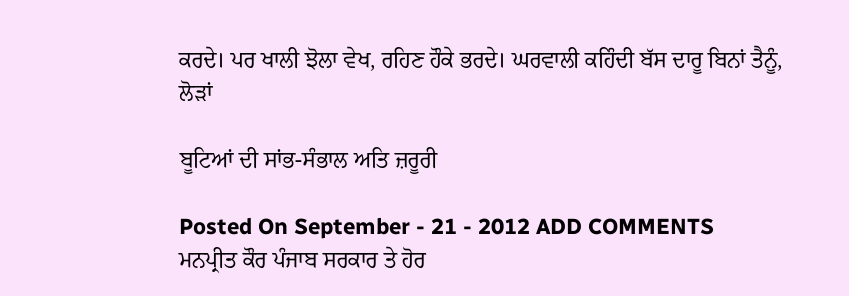ਕਰਦੇ। ਪਰ ਖਾਲੀ ਝੋਲਾ ਵੇਖ, ਰਹਿਣ ਹੌਕੇ ਭਰਦੇ। ਘਰਵਾਲੀ ਕਹਿੰਦੀ ਬੱਸ ਦਾਰੂ ਬਿਨਾਂ ਤੈਨੂੰ, ਲੋੜਾਂ

ਬੂਟਿਆਂ ਦੀ ਸਾਂਭ-ਸੰਭਾਲ ਅਤਿ ਜ਼ਰੂਰੀ

Posted On September - 21 - 2012 ADD COMMENTS
ਮਨਪ੍ਰੀਤ ਕੌਰ ਪੰਜਾਬ ਸਰਕਾਰ ਤੇ ਹੋਰ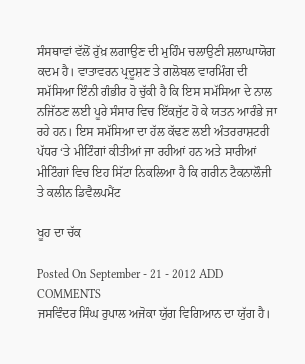ਸੰਸਥਾਵਾਂ ਵੱਲੋਂ ਰੁੱਖ਼ ਲਗਾਉਣ ਦੀ ਮੁਹਿੰਮ ਚਲਾਉਣੀ ਸ਼ਲਾਘਾਯੋਗ ਕਦਮ ਹੈ। ਵਾਤਾਵਰਨ ਪ੍ਰਦੂਸ਼ਣ ਤੇ ਗਲੋਬਲ ਵਾਰਮਿੰਗ ਦੀ ਸਮੱਸਿਆ ਇੰਨੀ ਗੰਭੀਰ ਹੋ ਚੁੱਕੀ ਹੈ ਕਿ ਇਸ ਸਮੱਸਿਆ ਦੇ ਨਾਲ ਨਜਿੱਠਣ ਲਈ ਪੂਰੇ ਸੰਸਾਰ ਵਿਚ ਇੱਕਜੁੱਟ ਹੋ ਕੇ ਯਤਨ ਆਰੰਭੇ ਜਾ ਰਹੇ ਹਨ। ਇਸ ਸਮੱਸਿਆ ਦਾ ਹੱਲ ਕੱਢਣ ਲਈ ਅੰਤਰਰਾਸ਼ਟਰੀ ਪੱਧਰ ‘ਤੇ ਮੀਟਿੰਗਾਂ ਕੀਤੀਆਂ ਜਾ ਰਹੀਆਂ ਹਨ ਅਤੇ ਸਾਰੀਆਂ ਮੀਟਿੰਗਾਂ ਵਿਚ ਇਹ ਸਿੱਟਾ ਨਿਕਲਿਆ ਹੈ ਕਿ ਗਰੀਨ ਟੈਕਨਾਲੌਜੀ ਤੇ ਕਲੀਨ ਡਿਵੈਲਪਮੈਂਟ

ਖੂਹ ਦਾ ਚੱਕ

Posted On September - 21 - 2012 ADD COMMENTS
ਜਸਵਿੰਦਰ ਸਿੰਘ ਰੁਪਾਲ ਅਜੋਕਾ ਯੁੱਗ ਵਿਗਿਆਨ ਦਾ ਯੁੱਗ ਹੈ।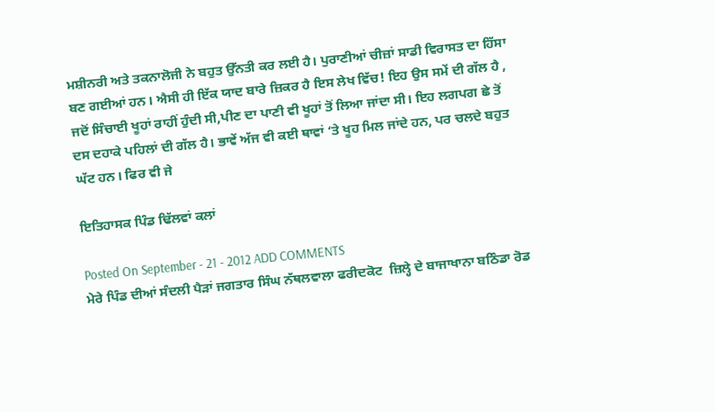ਮਸ਼ੀਨਰੀ ਅਤੇ ਤਕਨਾਲੋਜੀ ਨੇ ਬਹੁਤ ਉੱਨਤੀ ਕਰ ਲਈ ਹੈ। ਪੁਰਾਣੀਆਂ ਚੀਜ਼ਾਂ ਸਾਡੀ ਵਿਰਾਸਤ ਦਾ ਹਿੱਸਾ ਬਣ ਗਈਆਂ ਹਨ। ਐਸੀ ਹੀ ਇੱਕ ਯਾਦ ਬਾਰੇ ਜ਼ਿਕਰ ਹੈ ਇਸ ਲੇਖ ਵਿੱਚ! ਇਹ ਉਸ ਸਮੇਂ ਦੀ ਗੱਲ ਹੈ , ਜਦੋਂ ਸਿੰਚਾਈ ਖੂਹਾਂ ਰਾਹੀਂ ਹੁੰਦੀ ਸੀ,ਪੀਣ ਦਾ ਪਾਣੀ ਵੀ ਖੂਹਾਂ ਤੋਂ ਲਿਆ ਜਾਂਦਾ ਸੀ। ਇਹ ਲਗਪਗ ਛੇ ਤੋਂ ਦਸ ਦਹਾਕੇ ਪਹਿਲਾਂ ਦੀ ਗੱਲ ਹੈ। ਭਾਵੇਂ ਅੱਜ ਵੀ ਕਈ ਥਾਵਾਂ ‘ਤੇ ਖੂਹ ਮਿਲ ਜਾਂਦੇ ਹਨ, ਪਰ ਚਲਦੇ ਬਹੁਤ ਘੱਟ ਹਨ। ਫਿਰ ਵੀ ਜੇ

ਇਤਿਹਾਸਕ ਪਿੰਡ ਢਿੱਲਵਾਂ ਕਲਾਂ

Posted On September - 21 - 2012 ADD COMMENTS
ਮੇਰੇ ਪਿੰਡ ਦੀਆਂ ਸੰਦਲੀ ਪੈੜਾਂ ਜਗਤਾਰ ਸਿੰਘ ਨੱਥਲਵਾਲਾ ਫਰੀਦਕੋਟ  ਜ਼ਿਲ੍ਹੇ ਦੇ ਬਾਜਾਖਾਨਾ ਬਠਿੰਡਾ ਰੋਡ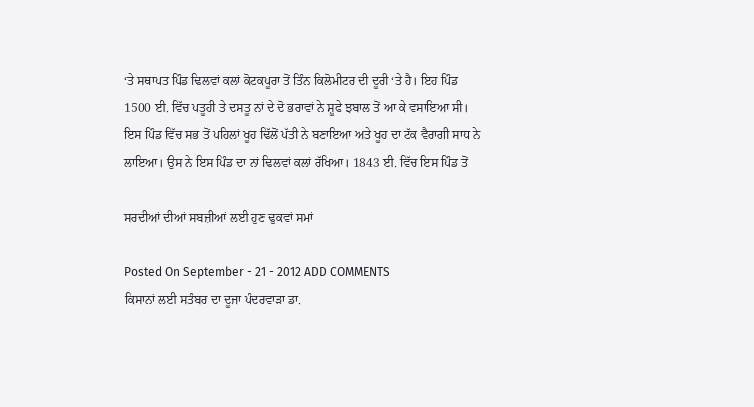‘ਤੇ ਸਥਾਪਤ ਪਿੰਡ ਢਿਲਵਾਂ ਕਲਾਂ ਕੋਟਕਪੂਰਾ ਤੋਂ ਤਿੰਨ ਕਿਲੋਮੀਟਰ ਦੀ ਦੂਰੀ ‘ਤੇ ਹੈ। ਇਹ ਪਿੰਡ 1500 ਈ. ਵਿੱਚ ਪਤੂਹੀ ਤੇ ਦਸਤੂ ਨਾਂ ਦੇ ਦੋ ਭਰਾਵਾਂ ਨੇ ਸ਼ੂਫੇ ਝਬਾਲ ਤੋਂ ਆ ਕੇ ਵਸਾਇਆ ਸੀ। ਇਸ ਪਿੰਡ ਵਿੱਚ ਸਭ ਤੋਂ ਪਹਿਲਾਂ ਖੂਹ ਢਿੱਲੋਂ ਪੱਤੀ ਨੇ ਬਣਾਇਆ ਅਤੇ ਖੂਹ ਦਾ ਟੱਕ ਵੈਰਾਗੀ ਸਾਧ ਨੇ ਲਾਇਆ। ਉਸ ਨੇ ਇਸ ਪਿੰਡ ਦਾ ਨਾਂ ਢਿਲਵਾਂ ਕਲਾਂ ਰੱਖਿਆ। 1843 ਈ. ਵਿੱਚ ਇਸ ਪਿੰਡ ਤੋਂ

ਸਰਦੀਆਂ ਦੀਆਂ ਸਬਜ਼ੀਆਂ ਲਈ ਹੁਣ ਢੁਕਵਾਂ ਸਮਾਂ

Posted On September - 21 - 2012 ADD COMMENTS
ਕਿਸਾਨਾਂ ਲਈ ਸਤੰਬਰ ਦਾ ਦੂਜਾ ਪੰਦਰਵਾੜਾ ਡਾ.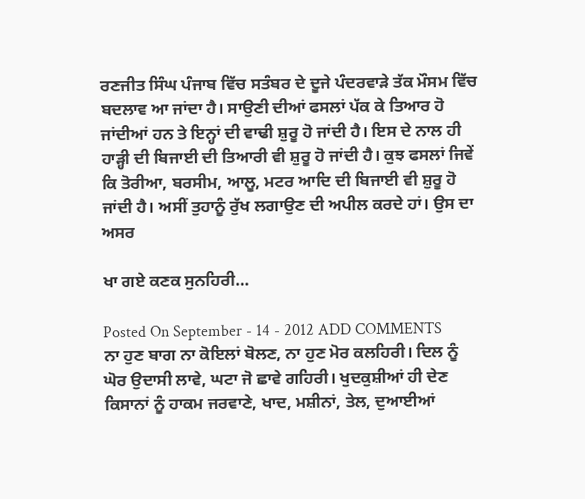ਰਣਜੀਤ ਸਿੰਘ ਪੰਜਾਬ ਵਿੱਚ ਸਤੰਬਰ ਦੇ ਦੂਜੇ ਪੰਦਰਵਾੜੇ ਤੱਕ ਮੌਸਮ ਵਿੱਚ ਬਦਲਾਵ ਆ ਜਾਂਦਾ ਹੈ। ਸਾਉਣੀ ਦੀਆਂ ਫਸਲਾਂ ਪੱਕ ਕੇ ਤਿਆਰ ਹੋ ਜਾਂਦੀਆਂ ਹਨ ਤੇ ਇਨ੍ਹਾਂ ਦੀ ਵਾਢੀ ਸ਼ੁਰੂ ਹੋ ਜਾਂਦੀ ਹੈ। ਇਸ ਦੇ ਨਾਲ ਹੀ ਹਾੜ੍ਹੀ ਦੀ ਬਿਜਾਈ ਦੀ ਤਿਆਰੀ ਵੀ ਸ਼ੁਰੂ ਹੋ ਜਾਂਦੀ ਹੈ। ਕੁਝ ਫਸਲਾਂ ਜਿਵੇਂ ਕਿ ਤੋਰੀਆ, ਬਰਸੀਮ, ਆਲੂ, ਮਟਰ ਆਦਿ ਦੀ ਬਿਜਾਈ ਵੀ ਸ਼ੁਰੂ ਹੋ ਜਾਂਦੀ ਹੈ। ਅਸੀਂ ਤੁਹਾਨੂੰ ਰੁੱਖ ਲਗਾਉਣ ਦੀ ਅਪੀਲ ਕਰਦੇ ਹਾਂ। ਉਸ ਦਾ ਅਸਰ

ਖਾ ਗਏ ਕਣਕ ਸੁਨਹਿਰੀ…

Posted On September - 14 - 2012 ADD COMMENTS
ਨਾ ਹੁਣ ਬਾਗ ਨਾ ਕੋਇਲਾਂ ਬੋਲਣ, ਨਾ ਹੁਣ ਮੋਰ ਕਲਹਿਰੀ। ਦਿਲ ਨੂੰ ਘੋਰ ਉਦਾਸੀ ਲਾਵੇ, ਘਟਾ ਜੋ ਛਾਵੇ ਗਹਿਰੀ। ਖੁਦਕੁਸ਼ੀਆਂ ਹੀ ਦੇਣ ਕਿਸਾਨਾਂ ਨੂੰ ਹਾਕਮ ਜਰਵਾਣੇ, ਖਾਦ, ਮਸ਼ੀਨਾਂ, ਤੇਲ, ਦੁਆਈਆਂ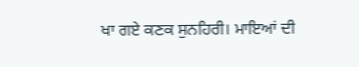ਖਾ ਗਏ ਕਣਕ ਸੁਨਹਿਰੀ। ਮਾਇਆਂ ਦੀ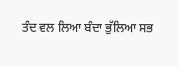ਤੰਦ ਵਲ ਲਿਆ ਬੰਦਾ ਭੁੱਲਿਆ ਸਭ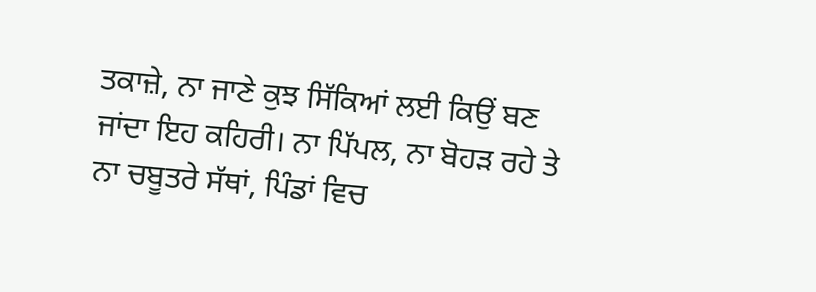ਤਕਾਜ਼ੇ, ਨਾ ਜਾਣੇ ਕੁਝ ਸਿੱਕਿਆਂ ਲਈ ਕਿਉਂ ਬਣ ਜਾਂਦਾ ਇਹ ਕਹਿਰੀ। ਨਾ ਪਿੱਪਲ, ਨਾ ਬੋਹੜ ਰਹੇ ਤੇ ਨਾ ਚਬੂਤਰੇ ਸੱਥਾਂ, ਪਿੰਡਾਂ ਵਿਚ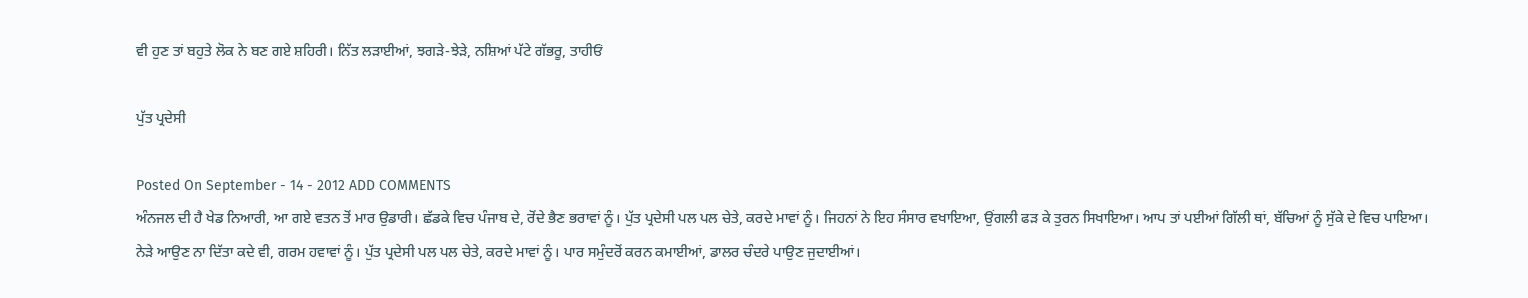ਵੀ ਹੁਣ ਤਾਂ ਬਹੁਤੇ ਲੋਕ ਨੇ ਬਣ ਗਏ ਸ਼ਹਿਰੀ। ਨਿੱਤ ਲੜਾਈਆਂ, ਝਗੜੇ-ਝੇੜੇ, ਨਸ਼ਿਆਂ ਪੱਟੇ ਗੱਭਰੂ, ਤਾਹੀਓਂ

ਪੁੱਤ ਪ੍ਰਦੇਸੀ

Posted On September - 14 - 2012 ADD COMMENTS
ਅੰਨਜਲ ਦੀ ਹੈ ਖੇਡ ਨਿਆਰੀ, ਆ ਗਏ ਵਤਨ ਤੋਂ ਮਾਰ ਉਡਾਰੀ। ਛੱਡਕੇ ਵਿਚ ਪੰਜਾਬ ਦੇ, ਰੋਂਦੇ ਭੈਣ ਭਰਾਵਾਂ ਨੂੰ। ਪੁੱਤ ਪ੍ਰਦੇਸੀ ਪਲ ਪਲ ਚੇਤੇ, ਕਰਦੇ ਮਾਵਾਂ ਨੂੰ। ਜਿਹਨਾਂ ਨੇ ਇਹ ਸੰਸਾਰ ਵਖਾਇਆ, ਉਂਗਲੀ ਫੜ ਕੇ ਤੁਰਨ ਸਿਖਾਇਆ। ਆਪ ਤਾਂ ਪਈਆਂ ਗਿੱਲੀ ਥਾਂ, ਬੱਚਿਆਂ ਨੂੰ ਸੁੱਕੇ ਦੇ ਵਿਚ ਪਾਇਆ। ਨੇੜੇ ਆਉਣ ਨਾ ਦਿੱਤਾ ਕਦੇ ਵੀ, ਗਰਮ ਹਵਾਵਾਂ ਨੂੰ। ਪੁੱਤ ਪ੍ਰਦੇਸੀ ਪਲ ਪਲ ਚੇਤੇ, ਕਰਦੇ ਮਾਵਾਂ ਨੂੰ। ਪਾਰ ਸਮੁੰਦਰੋਂ ਕਰਨ ਕਮਾਈਆਂ, ਡਾਲਰ ਚੰਦਰੇ ਪਾਉਣ ਜੁਦਾਈਆਂ।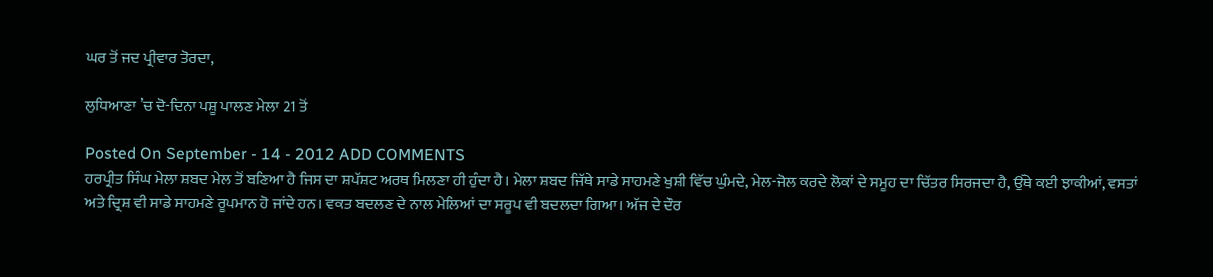ਘਰ ਤੋਂ ਜਦ ਪ੍ਰੀਵਾਰ ਤੋਰਦਾ,

ਲੁਧਿਆਣਾ ’ਚ ਦੋ-ਦਿਨਾ ਪਸ਼ੂ ਪਾਲਣ ਮੇਲਾ 21 ਤੋਂ

Posted On September - 14 - 2012 ADD COMMENTS
ਹਰਪ੍ਰੀਤ ਸਿੰਘ ਮੇਲਾ ਸ਼ਬਦ ਮੇਲ ਤੋਂ ਬਣਿਆ ਹੈ ਜਿਸ ਦਾ ਸ਼ਪੱਸ਼ਟ ਅਰਥ ਮਿਲਣਾ ਹੀ ਹੁੰਦਾ ਹੈ। ਮੇਲਾ ਸ਼ਬਦ ਜਿੱਥੇ ਸਾਡੇ ਸਾਹਮਣੇ ਖੁਸ਼ੀ ਵਿੱਚ ਘੁੰਮਦੇ, ਮੇਲ-ਜੋਲ ਕਰਦੇ ਲੋਕਾਂ ਦੇ ਸਮੂਹ ਦਾ ਚਿੱਤਰ ਸਿਰਜਦਾ ਹੈ, ਉੱਥੇ ਕਈ ਝਾਕੀਆਂ, ਵਸਤਾਂ ਅਤੇ ਦ੍ਰਿਸ਼ ਵੀ ਸਾਡੇ ਸਾਹਮਣੇ ਰੂਪਮਾਨ ਹੋ ਜਾਂਦੇ ਹਨ। ਵਕਤ ਬਦਲਣ ਦੇ ਨਾਲ ਮੇਲਿਆਂ ਦਾ ਸਰੂਪ ਵੀ ਬਦਲਦਾ ਗਿਆ। ਅੱਜ ਦੇ ਦੌਰ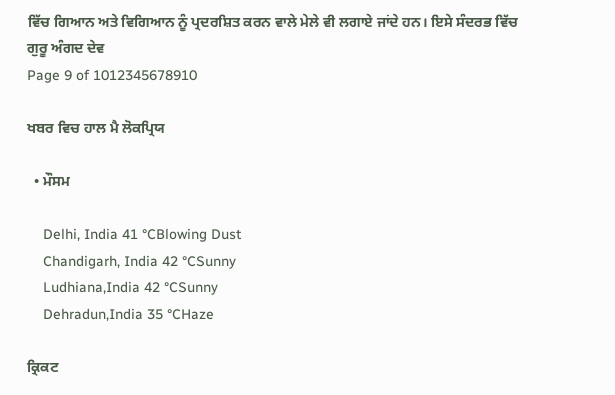ਵਿੱਚ ਗਿਆਨ ਅਤੇ ਵਿਗਿਆਨ ਨੂੰ ਪ੍ਰਦਰਸ਼ਿਤ ਕਰਨ ਵਾਲੇ ਮੇਲੇ ਵੀ ਲਗਾਏ ਜਾਂਦੇ ਹਨ। ਇਸੇ ਸੰਦਰਭ ਵਿੱਚ ਗੁਰੂ ਅੰਗਦ ਦੇਵ
Page 9 of 1012345678910

ਖਬਰ ਵਿਚ ਹਾਲ ਮੈ ਲੋਕਪ੍ਰਿਯ

  • ਮੌਸਮ

    Delhi, India 41 °CBlowing Dust
    Chandigarh, India 42 °CSunny
    Ludhiana,India 42 °CSunny
    Dehradun,India 35 °CHaze

ਕ੍ਰਿਕਟ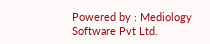Powered by : Mediology Software Pvt Ltd.